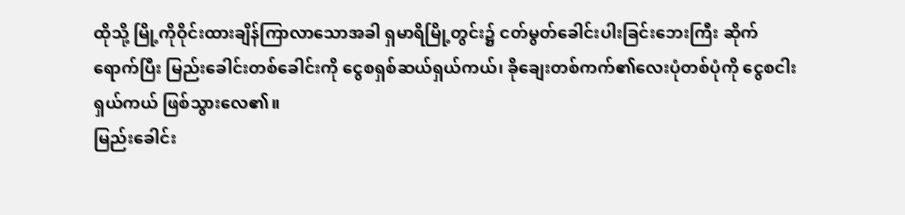ထိုသို့ မြို့ကိုဝိုင်းထားချိန်ကြာလာသောအခါ ရှမာရိမြို့တွင်း၌ ငတ်မွတ်ခေါင်းပါးခြင်းဘေးကြီး ဆိုက်ရောက်ပြီး မြည်းခေါင်းတစ်ခေါင်းကို ငွေစရှစ်ဆယ်ရှယ်ကယ်၊ ခိုချေးတစ်ကက်၏လေးပုံတစ်ပုံကို ငွေစငါးရှယ်ကယ် ဖြစ်သွားလေ၏။
မြည်းခေါင်း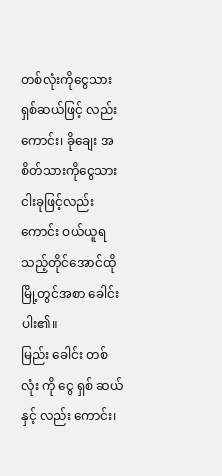တစ်လုံးကိုငွေသားရှစ်ဆယ်ဖြင့် လည်းကောင်း၊ ခိုချေး အစိတ်သားကိုငွေသားငါးခုဖြင့်လည်းကောင်း ဝယ်ယူရသည့်တိုင်အောင်ထိုမြို့တွင်အစာ ခေါင်းပါး၏။
မြည်း ခေါင်း တစ် လုံး ကို ငွေ ရှစ် ဆယ် နှင့် လည်း ကောင်း၊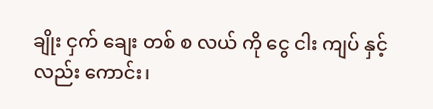ချိုး ငှက် ချေး တစ် စ လယ် ကို ငွေ ငါး ကျပ် နှင့် လည်း ကောင်း၊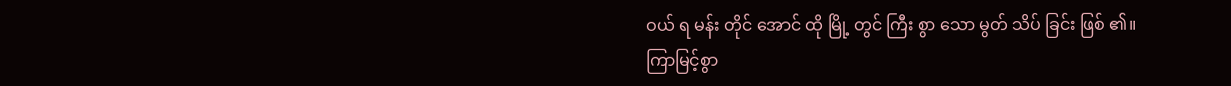ဝယ် ရ မန်း တိုင် အောင် ထို မြို့ တွင် ကြီး စွာ သော မွတ် သိပ် ခြင်း ဖြစ် ၏။
ကြာမြင့်စွာ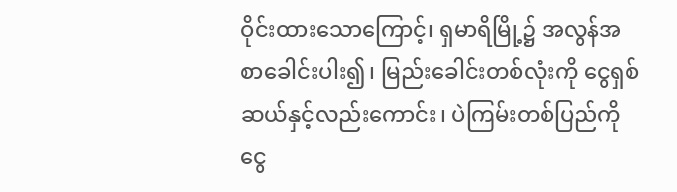ဝိုင်းထားသောကြောင့်၊ ရှမာရိမြို့၌ အလွန်အစာခေါင်းပါး၍၊ မြည်းခေါင်းတစ်လုံးကို ငွေရှစ်ဆယ်နှင့်လည်းကောင်း၊ ပဲကြမ်းတစ်ပြည်ကို ငွေ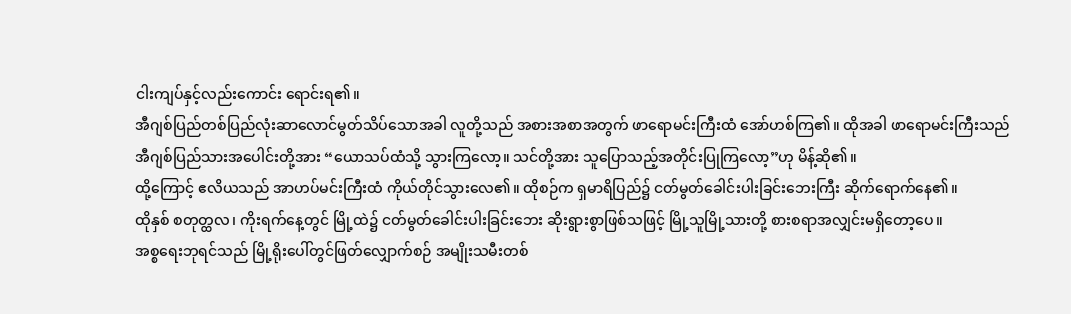ငါးကျပ်နှင့်လည်းကောင်း ရောင်းရ၏။
အီဂျစ်ပြည်တစ်ပြည်လုံးဆာလောင်မွတ်သိပ်သောအခါ လူတို့သည် အစားအစာအတွက် ဖာရောမင်းကြီးထံ အော်ဟစ်ကြ၏။ ထိုအခါ ဖာရောမင်းကြီးသည် အီဂျစ်ပြည်သားအပေါင်းတို့အား “ယောသပ်ထံသို့ သွားကြလော့။ သင်တို့အား သူပြောသည့်အတိုင်းပြုကြလော့”ဟု မိန့်ဆို၏။
ထို့ကြောင့် ဧလိယသည် အာဟပ်မင်းကြီးထံ ကိုယ်တိုင်သွားလေ၏။ ထိုစဉ်က ရှမာရိပြည်၌ ငတ်မွတ်ခေါင်းပါးခြင်းဘေးကြီး ဆိုက်ရောက်နေ၏။
ထိုနှစ် စတုတ္ထလ၊ ကိုးရက်နေ့တွင် မြို့ထဲ၌ ငတ်မွတ်ခေါင်းပါးခြင်းဘေး ဆိုးရွားစွာဖြစ်သဖြင့် မြို့သူမြို့သားတို့ စားစရာအလျှင်းမရှိတော့ပေ။
အစ္စရေးဘုရင်သည် မြို့ရိုးပေါ်တွင်ဖြတ်လျှောက်စဉ် အမျိုးသမီးတစ်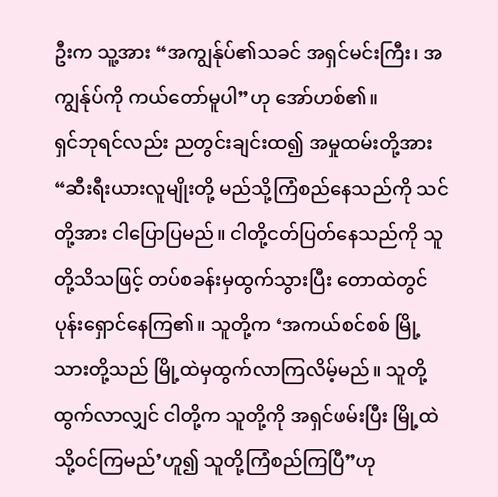ဦးက သူ့အား “အကျွန်ုပ်၏သခင် အရှင်မင်းကြီး၊ အကျွန်ုပ်ကို ကယ်တော်မူပါ”ဟု အော်ဟစ်၏။
ရှင်ဘုရင်လည်း ညတွင်းချင်းထ၍ အမှုထမ်းတို့အား “ဆီးရီးယားလူမျိုးတို့ မည်သို့ကြံစည်နေသည်ကို သင်တို့အား ငါပြောပြမည်။ ငါတို့ငတ်ပြတ်နေသည်ကို သူတို့သိသဖြင့် တပ်စခန်းမှထွက်သွားပြီး တောထဲတွင် ပုန်းရှောင်နေကြ၏။ သူတို့က ‘အကယ်စင်စစ် မြို့သားတို့သည် မြို့ထဲမှထွက်လာကြလိမ့်မည်။ သူတို့ထွက်လာလျှင် ငါတို့က သူတို့ကို အရှင်ဖမ်းပြီး မြို့ထဲသို့ဝင်ကြမည်’ဟူ၍ သူတို့ကြံစည်ကြပြီ”ဟု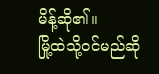မိန့်ဆို၏။
မြို့ထဲသို့ဝင်မည်ဆို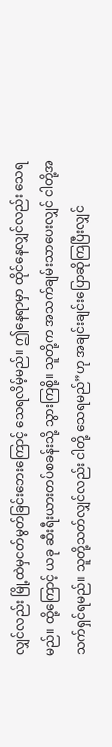လျှင်လည်း မြို့ထဲမှငတ်မွတ်ခြင်းဘေးကြောင့် သေရလိမ့်မည်။ ဤနေရာမှာ ထိုင်နေလျှင်လည်း သေရမည်။ ထို့ကြောင့် ယခု ဆီးရီးယားတပ်စခန်းသို့ သွားကြစို့။ သူတို့က အသက်ချမ်းသာပေးလျှင် ငါတို့အသက်ရှင်ရမည်။ သူတို့သတ်လျှင်လည်း ငါတို့ သေရမည်”ဟု အချင်းချင်းပြောဆိုကြပြီးလျှင်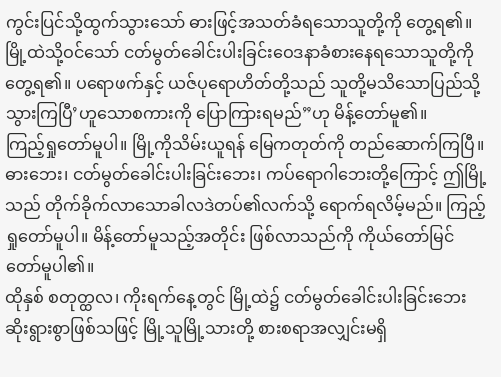ကွင်းပြင်သို့ထွက်သွားသော် ဓားဖြင့်အသတ်ခံရသောသူတို့ကို တွေ့ရ၏။ မြို့ထဲသို့ဝင်သော် ငတ်မွတ်ခေါင်းပါးခြင်းဝေဒနာခံစားနေရသောသူတို့ကို တွေ့ရ၏။ ပရောဖက်နှင့် ယဇ်ပုရောဟိတ်တို့သည် သူတို့မသိသောပြည်သို့ သွားကြပြီ’ဟူသောစကားကို ပြောကြားရမည်”ဟု မိန့်တော်မူ၏။
ကြည့်ရှုတော်မူပါ။ မြို့ကိုသိမ်းယူရန် မြေကတုတ်ကို တည်ဆောက်ကြပြီ။ ဓားဘေး၊ ငတ်မွတ်ခေါင်းပါးခြင်းဘေး၊ ကပ်ရောဂါဘေးတို့ကြောင့် ဤမြို့သည် တိုက်ခိုက်လာသောခါလဒဲတပ်၏လက်သို့ ရောက်ရလိမ့်မည်။ ကြည့်ရှုတော်မူပါ။ မိန့်တော်မူသည့်အတိုင်း ဖြစ်လာသည်ကို ကိုယ်တော်မြင်တော်မူပါ၏။
ထိုနှစ် စတုတ္ထလ၊ ကိုးရက်နေ့တွင် မြို့ထဲ၌ ငတ်မွတ်ခေါင်းပါးခြင်းဘေး ဆိုးရွားစွာဖြစ်သဖြင့် မြို့သူမြို့သားတို့ စားစရာအလျှင်းမရှိ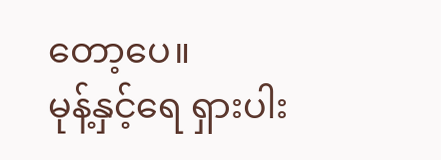တော့ပေ။
မုန့်နှင့်ရေ ရှားပါး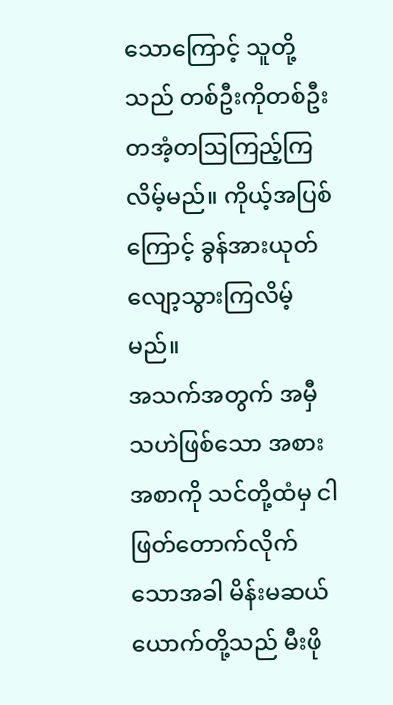သောကြောင့် သူတို့သည် တစ်ဦးကိုတစ်ဦး တအံ့တဩကြည့်ကြလိမ့်မည်။ ကိုယ့်အပြစ်ကြောင့် ခွန်အားယုတ်လျော့သွားကြလိမ့်မည်။
အသက်အတွက် အမှီသဟဲဖြစ်သော အစားအစာကို သင်တို့ထံမှ ငါဖြတ်တောက်လိုက်သောအခါ မိန်းမဆယ်ယောက်တို့သည် မီးဖို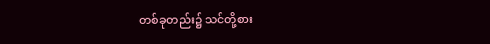တစ်ခုတည်း၌ သင်တို့စား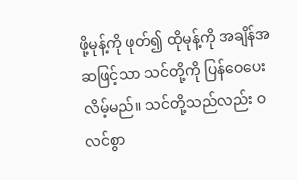ဖို့မုန့်ကို ဖုတ်၍ ထိုမုန့်ကို အချိန်အဆဖြင့်သာ သင်တို့ကို ပြန်ဝေပေးလိမ့်မည်။ သင်တို့သည်လည်း ဝလင်စွာ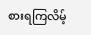စားရကြလိမ့်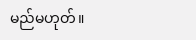မည်မဟုတ်။